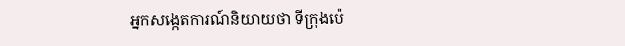អ្នកសង្កេតការណ៍និយាយថា ទីក្រុងប៉េ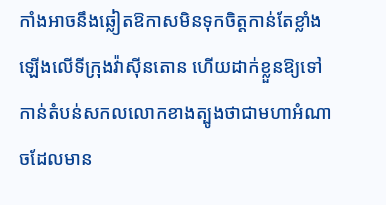កាំងអាចនឹងឆ្លៀតឱកាសមិនទុកចិត្តកាន់តែខ្លាំងឡើងលើទីក្រុងវ៉ាស៊ីនតោន ហើយដាក់ខ្លួនឱ្យទៅកាន់តំបន់សកលលោកខាងត្បូងថាជាមហាអំណាចដែលមាន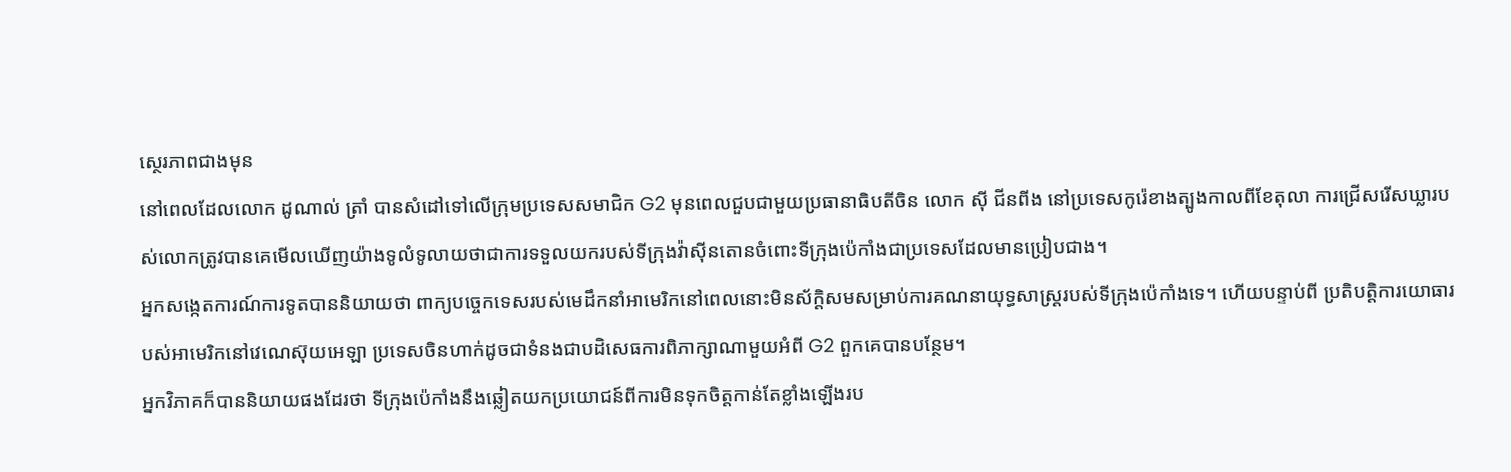ស្ថេរភាពជាងមុន
នៅពេលដែលលោក ដូណាល់ ត្រាំ បានសំដៅទៅលើក្រុមប្រទេសសមាជិក G2 មុនពេលជួបជាមួយប្រធានាធិបតីចិន លោក ស៊ី ជីនពីង នៅប្រទេសកូរ៉េខាងត្បូងកាលពីខែតុលា ការជ្រើសរើសឃ្លារបស់លោកត្រូវបានគេមើលឃើញយ៉ាងទូលំទូលាយថាជាការទទួលយករបស់ទីក្រុងវ៉ាស៊ីនតោនចំពោះទីក្រុងប៉េកាំងជាប្រទេសដែលមានប្រៀបជាង។
អ្នកសង្កេតការណ៍ការទូតបាននិយាយថា ពាក្យបច្ចេកទេសរបស់មេដឹកនាំអាមេរិកនៅពេលនោះមិនស័ក្តិសមសម្រាប់ការគណនាយុទ្ធសាស្ត្ររបស់ទីក្រុងប៉េកាំងទេ។ ហើយបន្ទាប់ពី ប្រតិបត្តិការយោធារបស់អាមេរិកនៅវេណេស៊ុយអេឡា ប្រទេសចិនហាក់ដូចជាទំនងជាបដិសេធការពិភាក្សាណាមួយអំពី G2 ពួកគេបានបន្ថែម។
អ្នកវិភាគក៏បាននិយាយផងដែរថា ទីក្រុងប៉េកាំងនឹងឆ្លៀតយកប្រយោជន៍ពីការមិនទុកចិត្តកាន់តែខ្លាំងឡើងរប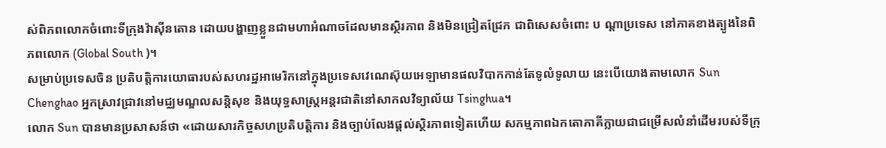ស់ពិភពលោកចំពោះទីក្រុងវ៉ាស៊ីនតោន ដោយបង្ហាញខ្លួនជាមហាអំណាចដែលមានស្ថិរភាព និងមិនជ្រៀតជ្រែក ជាពិសេសចំពោះ ប ណ្តាប្រទេស នៅភាគខាងត្បូងនៃពិភពលោក (Global South )។
សម្រាប់ប្រទេសចិន ប្រតិបត្តិការយោធារបស់សហរដ្ឋអាមេរិកនៅក្នុងប្រទេសវេណេស៊ុយអេឡាមានផលវិបាកកាន់តែទូលំទូលាយ នេះបើយោងតាមលោក Sun Chenghao អ្នកស្រាវជ្រាវនៅមជ្ឈមណ្ឌលសន្តិសុខ និងយុទ្ធសាស្ត្រអន្តរជាតិនៅសាកលវិទ្យាល័យ Tsinghua។
លោក Sun បានមានប្រសាសន៍ថា «ដោយសារកិច្ចសហប្រតិបត្តិការ និងច្បាប់លែងផ្តល់ស្ថិរភាពទៀតហើយ សកម្មភាពឯកតោភាគីក្លាយជាជម្រើសលំនាំដើមរបស់ទីក្រុ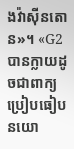ងវ៉ាស៊ីនតោន»។ «G2 បានក្លាយដូចជាពាក្យប្រៀបធៀបនយោ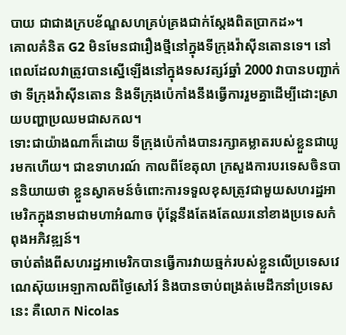បាយ ជាជាងក្របខ័ណ្ឌសហគ្រប់គ្រងជាក់ស្តែងពិតប្រាកដ»។
គោលគំនិត G2 មិនមែនជារឿងថ្មីនៅក្នុងទីក្រុងវ៉ាស៊ីនតោនទេ។ នៅពេលដែលវាត្រូវបានស្នើឡើងនៅក្នុងទសវត្សរ៍ឆ្នាំ 2000 វាបានបញ្ជាក់ថា ទីក្រុងវ៉ាស៊ីនតោន និងទីក្រុងប៉េកាំងនឹងធ្វើការរួមគ្នាដើម្បីដោះស្រាយបញ្ហាប្រឈមជាសកល។
ទោះជាយ៉ាងណាក៏ដោយ ទីក្រុងប៉េកាំងបានរក្សាគម្លាតរបស់ខ្លួនជាយូរមកហើយ។ ជាឧទាហរណ៍ កាលពីខែតុលា ក្រសួងការបរទេសចិនបាននិយាយថា ខ្លួនស្វាគមន៍ចំពោះការទទួលខុសត្រូវជាមួយសហរដ្ឋអាមេរិកក្នុងនាមជាមហាអំណាច ប៉ុន្តែនឹងតែងតែឈរនៅខាងប្រទេសកំពុងអភិវឌ្ឍន៍។
ចាប់តាំងពីសហរដ្ឋអាមេរិកបានធ្វើការវាយឆ្មក់របស់ខ្លួនលើប្រទេសវេណេស៊ុយអេឡាកាលពីថ្ងៃសៅរ៍ និងបានចាប់ពង្រត់មេដឹកនាំប្រទេសនេះ គឺលោក Nicolas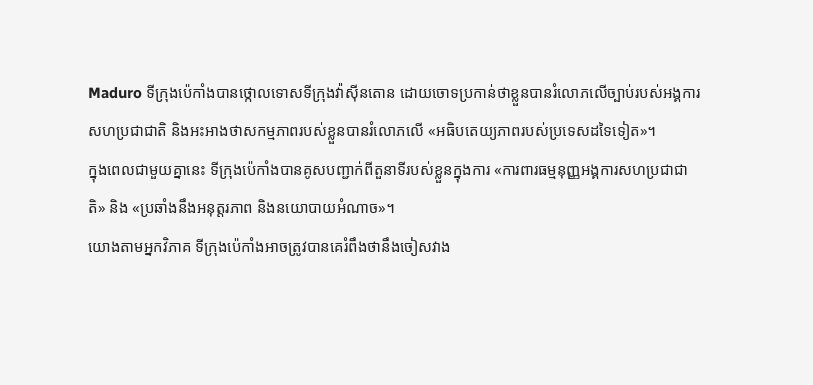Maduro ទីក្រុងប៉េកាំងបានថ្កោលទោសទីក្រុងវ៉ាស៊ីនតោន ដោយចោទប្រកាន់ថាខ្លួនបានរំលោភលើច្បាប់របស់អង្គការសហប្រជាជាតិ និងអះអាងថាសកម្មភាពរបស់ខ្លួនបានរំលោភលើ «អធិបតេយ្យភាពរបស់ប្រទេសដទៃទៀត»។
ក្នុងពេលជាមួយគ្នានេះ ទីក្រុងប៉េកាំងបានគូសបញ្ជាក់ពីតួនាទីរបស់ខ្លួនក្នុងការ «ការពារធម្មនុញ្ញអង្គការសហប្រជាជាតិ» និង «ប្រឆាំងនឹងអនុត្តរភាព និងនយោបាយអំណាច»។
យោងតាមអ្នកវិភាគ ទីក្រុងប៉េកាំងអាចត្រូវបានគេរំពឹងថានឹងចៀសវាង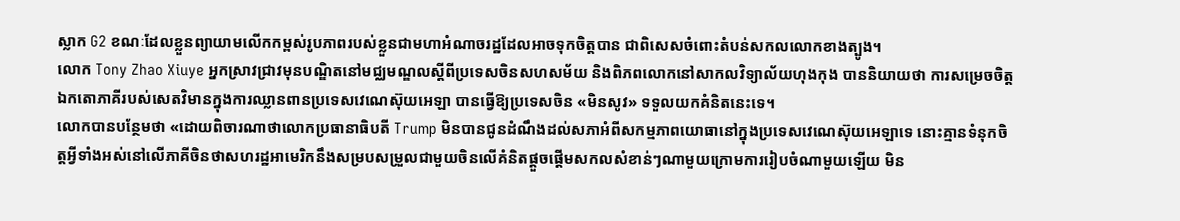ស្លាក G2 ខណៈដែលខ្លួនព្យាយាមលើកកម្ពស់រូបភាពរបស់ខ្លួនជាមហាអំណាចរដ្ឋដែលអាចទុកចិត្តបាន ជាពិសេសចំពោះតំបន់សកលលោកខាងត្បូង។
លោក Tony Zhao Xiuye អ្នកស្រាវជ្រាវមុនបណ្ឌិតនៅមជ្ឈមណ្ឌលស្តីពីប្រទេសចិនសហសម័យ និងពិភពលោកនៅសាកលវិទ្យាល័យហុងកុង បាននិយាយថា ការសម្រេចចិត្តឯកតោភាគីរបស់សេតវិមានក្នុងការឈ្លានពានប្រទេសវេណេស៊ុយអេឡា បានធ្វើឱ្យប្រទេសចិន «មិនសូវ» ទទួលយកគំនិតនេះទេ។
លោកបានបន្ថែមថា «ដោយពិចារណាថាលោកប្រធានាធិបតី Trump មិនបានជូនដំណឹងដល់សភាអំពីសកម្មភាពយោធានៅក្នុងប្រទេសវេណេស៊ុយអេឡាទេ នោះគ្មានទំនុកចិត្តអ្វីទាំងអស់នៅលើភាគីចិនថាសហរដ្ឋអាមេរិកនឹងសម្របសម្រួលជាមួយចិនលើគំនិតផ្តួចផ្តើមសកលសំខាន់ៗណាមួយក្រោមការរៀបចំណាមួយឡើយ មិន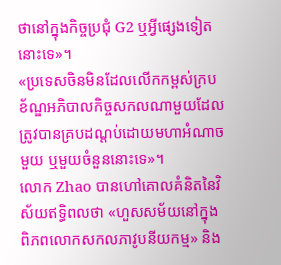ថានៅក្នុងកិច្ចប្រជុំ G2 ឬអ្វីផ្សេងទៀតនោះទេ»។
«ប្រទេសចិនមិនដែលលើកកម្ពស់ក្របខ័ណ្ឌអភិបាលកិច្ចសកលណាមួយដែលត្រូវបានគ្របដណ្ដប់ដោយមហាអំណាចមួយ ឬមួយចំនួននោះទេ»។
លោក Zhao បានហៅគោលគំនិតនៃវិស័យឥទ្ធិពលថា «ហួសសម័យនៅក្នុងពិភពលោកសកលភាវូបនីយកម្ម» និង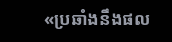«ប្រឆាំងនឹងផល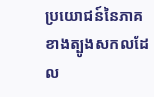ប្រយោជន៍នៃភាគខាងត្បូងសកលដែល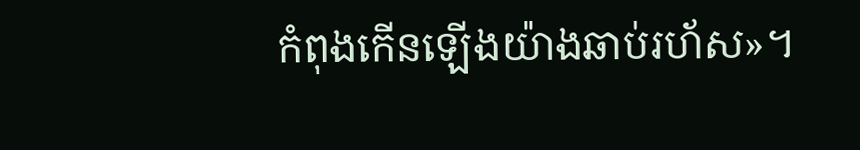កំពុងកើនឡើងយ៉ាងឆាប់រហ័ស»។